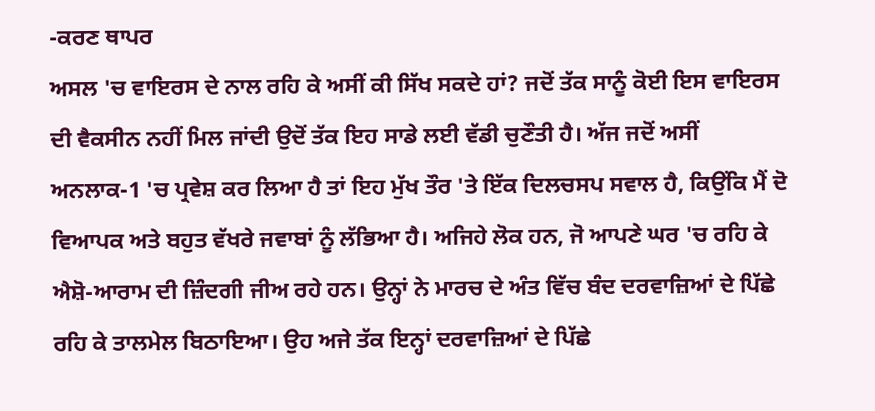-ਕਰਣ ਥਾਪਰ
ਅਸਲ 'ਚ ਵਾਇਰਸ ਦੇ ਨਾਲ ਰਹਿ ਕੇ ਅਸੀਂ ਕੀ ਸਿੱਖ ਸਕਦੇ ਹਾਂ? ਜਦੋਂ ਤੱਕ ਸਾਨੂੰ ਕੋਈ ਇਸ ਵਾਇਰਸ ਦੀ ਵੈਕਸੀਨ ਨਹੀਂ ਮਿਲ ਜਾਂਦੀ ਉਦੋਂ ਤੱਕ ਇਹ ਸਾਡੇ ਲਈ ਵੱਡੀ ਚੁਣੌਤੀ ਹੈ। ਅੱਜ ਜਦੋਂ ਅਸੀਂ ਅਨਲਾਕ-1 'ਚ ਪ੍ਰਵੇਸ਼ ਕਰ ਲਿਆ ਹੈ ਤਾਂ ਇਹ ਮੁੱਖ ਤੌਰ 'ਤੇ ਇੱਕ ਦਿਲਚਸਪ ਸਵਾਲ ਹੈ, ਕਿਉਂਕਿ ਮੈਂ ਦੋ ਵਿਆਪਕ ਅਤੇ ਬਹੁਤ ਵੱਖਰੇ ਜਵਾਬਾਂ ਨੂੰ ਲੱਭਿਆ ਹੈ। ਅਜਿਹੇ ਲੋਕ ਹਨ, ਜੋ ਆਪਣੇ ਘਰ 'ਚ ਰਹਿ ਕੇ ਐਸ਼ੋ-ਆਰਾਮ ਦੀ ਜ਼ਿੰਦਗੀ ਜੀਅ ਰਹੇ ਹਨ। ਉਨ੍ਹਾਂ ਨੇ ਮਾਰਚ ਦੇ ਅੰਤ ਵਿੱਚ ਬੰਦ ਦਰਵਾਜ਼ਿਆਂ ਦੇ ਪਿੱਛੇ ਰਹਿ ਕੇ ਤਾਲਮੇਲ ਬਿਠਾਇਆ। ਉਹ ਅਜੇ ਤੱਕ ਇਨ੍ਹਾਂ ਦਰਵਾਜ਼ਿਆਂ ਦੇ ਪਿੱਛੇ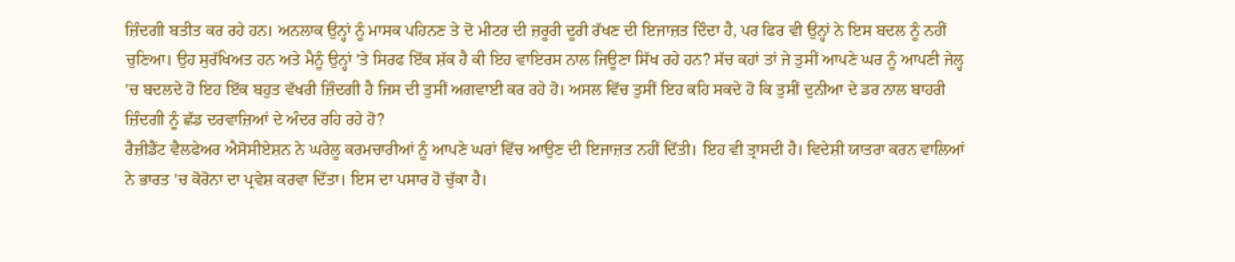ਜ਼ਿੰਦਗੀ ਬਤੀਤ ਕਰ ਰਹੇ ਹਨ। ਅਨਲਾਕ ਉਨ੍ਹਾਂ ਨੂੰ ਮਾਸਕ ਪਹਿਨਣ ਤੇ ਦੋ ਮੀਟਰ ਦੀ ਜ਼ਰੂਰੀ ਦੂਰੀ ਰੱਖਣ ਦੀ ਇਜਾਜ਼ਤ ਦਿੰਦਾ ਹੈ, ਪਰ ਫਿਰ ਵੀ ਉਨ੍ਹਾਂ ਨੇ ਇਸ ਬਦਲ ਨੂੰ ਨਹੀਂ ਚੁਣਿਆ। ਉਹ ਸੁਰੱਖਿਅਤ ਹਨ ਅਤੇ ਮੈਨੂੰ ਉਨ੍ਹਾਂ 'ਤੇ ਸਿਰਫ ਇੱਕ ਸ਼ੱਕ ਹੈ ਕੀ ਇਹ ਵਾਇਰਸ ਨਾਲ ਜਿਊਣਾ ਸਿੱਖ ਰਹੇ ਹਨ? ਸੱਚ ਕਹਾਂ ਤਾਂ ਜੇ ਤੁਸੀਂ ਆਪਣੇ ਘਰ ਨੂੰ ਆਪਣੀ ਜੇਲ੍ਹ 'ਚ ਬਦਲਦੇ ਹੋ ਇਹ ਇੱਕ ਬਹੁਤ ਵੱਖਰੀ ਜ਼ਿੰਦਗੀ ਹੈ ਜਿਸ ਦੀ ਤੁਸੀਂ ਅਗਵਾਈ ਕਰ ਰਹੇ ਹੋ। ਅਸਲ ਵਿੱਚ ਤੁਸੀਂ ਇਹ ਕਹਿ ਸਕਦੇ ਹੋ ਕਿ ਤੁਸੀਂ ਦੁਨੀਆ ਦੇ ਡਰ ਨਾਲ ਬਾਹਰੀ ਜ਼ਿੰਦਗੀ ਨੂੰ ਛੱਡ ਦਰਵਾਜ਼ਿਆਂ ਦੇ ਅੰਦਰ ਰਹਿ ਰਹੇ ਹੋ?
ਰੈਜ਼ੀਡੈਂਟ ਵੈਲਫੇਅਰ ਐਸੋਸੀਏਸ਼ਨ ਨੇ ਘਰੇਲੂ ਕਰਮਚਾਰੀਆਂ ਨੂੰ ਆਪਣੇ ਘਰਾਂ ਵਿੱਚ ਆਉਣ ਦੀ ਇਜਾਜ਼ਤ ਨਹੀਂ ਦਿੱਤੀ। ਇਹ ਵੀ ਤ੍ਰਾਸਦੀ ਹੈ। ਵਿਦੇਸ਼ੀ ਯਾਤਰਾ ਕਰਨ ਵਾਲਿਆਂ ਨੇ ਭਾਰਤ 'ਚ ਕੋਰੋਨਾ ਦਾ ਪ੍ਰਵੇਸ਼ ਕਰਵਾ ਦਿੱਤਾ। ਇਸ ਦਾ ਪਸਾਰ ਹੋ ਚੁੱਕਾ ਹੈ।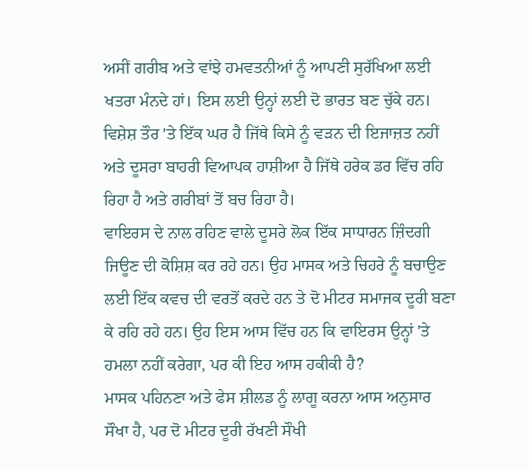ਅਸੀਂ ਗਰੀਬ ਅਤੇ ਵਾਂਝੇ ਹਮਵਤਨੀਆਂ ਨੂੰ ਆਪਣੀ ਸੁਰੱਖਿਆ ਲਈ ਖਤਰਾ ਮੰਨਦੇ ਹਾਂ। ਇਸ ਲਈ ਉਨ੍ਹਾਂ ਲਈ ਦੋ ਭਾਰਤ ਬਣ ਚੁੱਕੇ ਹਨ। ਵਿਸ਼ੇਸ਼ ਤੌਰ 'ਤੇ ਇੱਕ ਘਰ ਹੈ ਜਿੱਥੇ ਕਿਸੇ ਨੂੰ ਵੜਨ ਦੀ ਇਜਾਜ਼ਤ ਨਹੀਂ ਅਤੇ ਦੂਸਰਾ ਬਾਹਰੀ ਵਿਆਪਕ ਹਾਸ਼ੀਆ ਹੈ ਜਿੱਥੇ ਹਰੇਕ ਡਰ ਵਿੱਚ ਰਹਿ ਰਿਹਾ ਹੈ ਅਤੇ ਗਰੀਬਾਂ ਤੋਂ ਬਚ ਰਿਹਾ ਹੈ।
ਵਾਇਰਸ ਦੇ ਨਾਲ ਰਹਿਣ ਵਾਲੇ ਦੂਸਰੇ ਲੋਕ ਇੱਕ ਸਾਧਾਰਨ ਜ਼ਿੰਦਗੀ ਜਿਊਣ ਦੀ ਕੋਸ਼ਿਸ਼ ਕਰ ਰਹੇ ਹਨ। ਉਹ ਮਾਸਕ ਅਤੇ ਚਿਹਰੇ ਨੂੰ ਬਚਾਉਣ ਲਈ ਇੱਕ ਕਵਚ ਦੀ ਵਰਤੋਂ ਕਰਦੇ ਹਨ ਤੇ ਦੋ ਮੀਟਰ ਸਮਾਜਕ ਦੂਰੀ ਬਣਾ ਕੇ ਰਹਿ ਰਹੇ ਹਨ। ਉਹ ਇਸ ਆਸ ਵਿੱਚ ਹਨ ਕਿ ਵਾਇਰਸ ਉਨ੍ਹਾਂ 'ਤੇ ਹਮਲਾ ਨਹੀਂ ਕਰੇਗਾ, ਪਰ ਕੀ ਇਹ ਆਸ ਹਕੀਕੀ ਹੈ?
ਮਾਸਕ ਪਹਿਨਣਾ ਅਤੇ ਫੇਸ ਸ਼ੀਲਡ ਨੂੰ ਲਾਗੂ ਕਰਨਾ ਆਸ ਅਨੁਸਾਰ ਸੌਖਾ ਹੈ, ਪਰ ਦੋ ਮੀਟਰ ਦੂਰੀ ਰੱਖਣੀ ਸੌਖੀ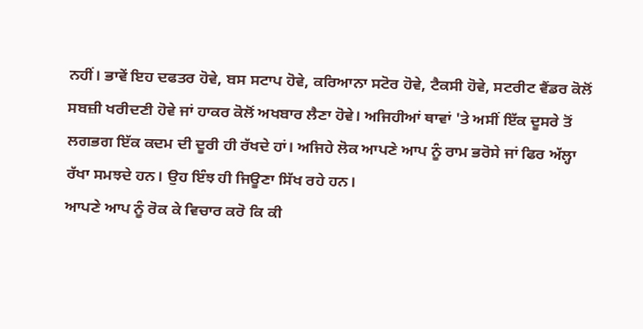ਨਹੀਂ। ਭਾਵੇਂ ਇਹ ਦਫਤਰ ਹੋਵੇ, ਬਸ ਸਟਾਪ ਹੋਵੇ, ਕਰਿਆਨਾ ਸਟੋਰ ਹੋਵੇ, ਟੈਕਸੀ ਹੋਵੇ, ਸਟਰੀਟ ਵੈਂਡਰ ਕੋਲੋਂ ਸਬਜ਼ੀ ਖਰੀਦਣੀ ਹੋਵੇ ਜਾਂ ਹਾਕਰ ਕੋਲੋਂ ਅਖਬਾਰ ਲੈਣਾ ਹੋਵੇ। ਅਜਿਹੀਆਂ ਥਾਵਾਂ 'ਤੇ ਅਸੀਂ ਇੱਕ ਦੂਸਰੇ ਤੋਂ ਲਗਭਗ ਇੱਕ ਕਦਮ ਦੀ ਦੂਰੀ ਹੀ ਰੱਖਦੇ ਹਾਂ। ਅਜਿਹੇ ਲੋਕ ਆਪਣੇ ਆਪ ਨੂੰ ਰਾਮ ਭਰੋਸੇ ਜਾਂ ਫਿਰ ਅੱਲ੍ਹਾ ਰੱਖਾ ਸਮਝਦੇ ਹਨ। ਉਹ ਇੰਝ ਹੀ ਜਿਊਣਾ ਸਿੱਖ ਰਹੇ ਹਨ।
ਆਪਣੇ ਆਪ ਨੂੰ ਰੋਕ ਕੇ ਵਿਚਾਰ ਕਰੋ ਕਿ ਕੀ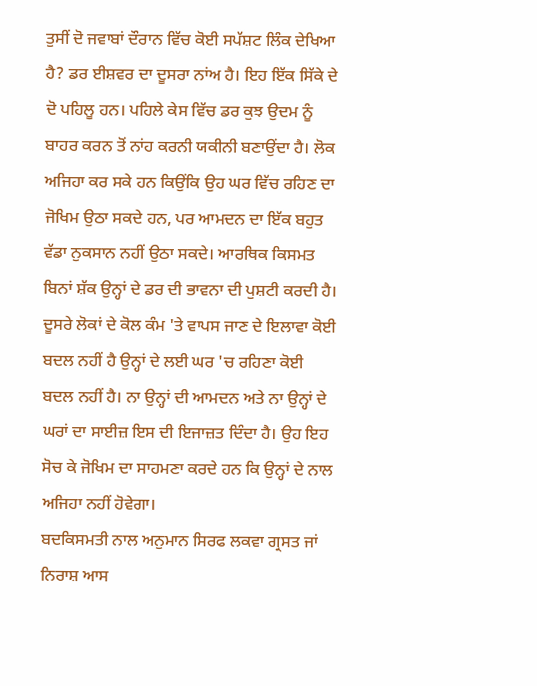ਤੁਸੀਂ ਦੋ ਜਵਾਬਾਂ ਦੌਰਾਨ ਵਿੱਚ ਕੋਈ ਸਪੱਸ਼ਟ ਲਿੰਕ ਦੇਖਿਆ ਹੈ? ਡਰ ਈਸ਼ਵਰ ਦਾ ਦੂਸਰਾ ਨਾਂਅ ਹੈ। ਇਹ ਇੱਕ ਸਿੱਕੇ ਦੇ ਦੋ ਪਹਿਲੂ ਹਨ। ਪਹਿਲੇ ਕੇਸ ਵਿੱਚ ਡਰ ਕੁਝ ਉਦਮ ਨੂੰ ਬਾਹਰ ਕਰਨ ਤੋਂ ਨਾਂਹ ਕਰਨੀ ਯਕੀਨੀ ਬਣਾਉਂਦਾ ਹੈ। ਲੋਕ ਅਜਿਹਾ ਕਰ ਸਕੇ ਹਨ ਕਿਉਂਕਿ ਉਹ ਘਰ ਵਿੱਚ ਰਹਿਣ ਦਾ ਜੋਖਿਮ ਉਠਾ ਸਕਦੇ ਹਨ, ਪਰ ਆਮਦਨ ਦਾ ਇੱਕ ਬਹੁਤ ਵੱਡਾ ਨੁਕਸਾਨ ਨਹੀਂ ਉਠਾ ਸਕਦੇ। ਆਰਥਿਕ ਕਿਸਮਤ ਬਿਨਾਂ ਸ਼ੱਕ ਉਨ੍ਹਾਂ ਦੇ ਡਰ ਦੀ ਭਾਵਨਾ ਦੀ ਪੁਸ਼ਟੀ ਕਰਦੀ ਹੈ।
ਦੂਸਰੇ ਲੋਕਾਂ ਦੇ ਕੋਲ ਕੰਮ 'ਤੇ ਵਾਪਸ ਜਾਣ ਦੇ ਇਲਾਵਾ ਕੋਈ ਬਦਲ ਨਹੀਂ ਹੈ ਉਨ੍ਹਾਂ ਦੇ ਲਈ ਘਰ 'ਚ ਰਹਿਣਾ ਕੋਈ ਬਦਲ ਨਹੀਂ ਹੈ। ਨਾ ਉਨ੍ਹਾਂ ਦੀ ਆਮਦਨ ਅਤੇ ਨਾ ਉਨ੍ਹਾਂ ਦੇ ਘਰਾਂ ਦਾ ਸਾਈਜ਼ ਇਸ ਦੀ ਇਜਾਜ਼ਤ ਦਿੰਦਾ ਹੈ। ਉਹ ਇਹ ਸੋਚ ਕੇ ਜੋਖਿਮ ਦਾ ਸਾਹਮਣਾ ਕਰਦੇ ਹਨ ਕਿ ਉਨ੍ਹਾਂ ਦੇ ਨਾਲ ਅਜਿਹਾ ਨਹੀਂ ਹੋਵੇਗਾ।
ਬਦਕਿਸਮਤੀ ਨਾਲ ਅਨੁਮਾਨ ਸਿਰਫ ਲਕਵਾ ਗ੍ਰਸਤ ਜਾਂ ਨਿਰਾਸ਼ ਆਸ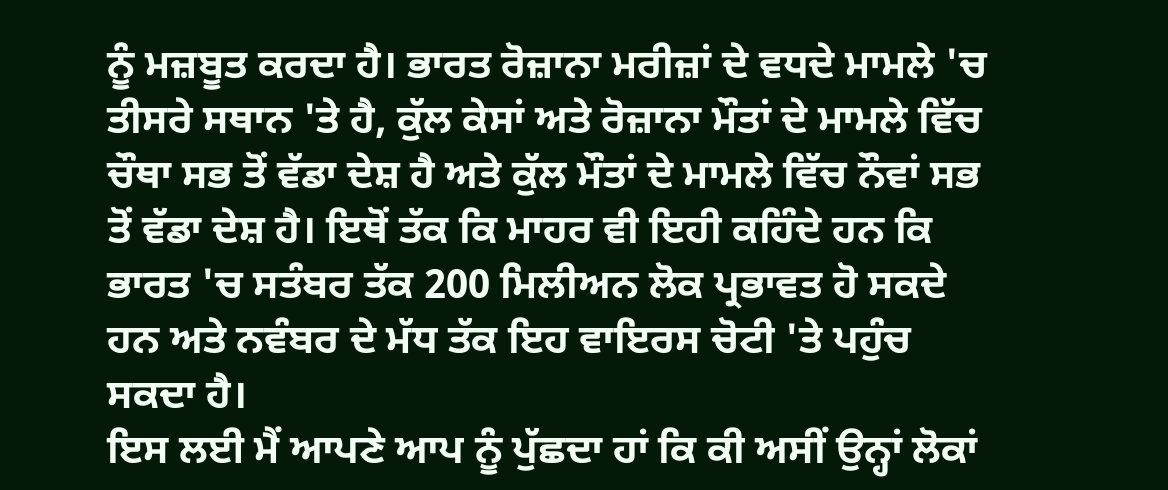ਨੂੰ ਮਜ਼ਬੂਤ ਕਰਦਾ ਹੈ। ਭਾਰਤ ਰੋਜ਼ਾਨਾ ਮਰੀਜ਼ਾਂ ਦੇ ਵਧਦੇ ਮਾਮਲੇ 'ਚ ਤੀਸਰੇ ਸਥਾਨ 'ਤੇ ਹੈ, ਕੁੱਲ ਕੇਸਾਂ ਅਤੇ ਰੋਜ਼ਾਨਾ ਮੌਤਾਂ ਦੇ ਮਾਮਲੇ ਵਿੱਚ ਚੌਥਾ ਸਭ ਤੋਂ ਵੱਡਾ ਦੇਸ਼ ਹੈ ਅਤੇ ਕੁੱਲ ਮੌਤਾਂ ਦੇ ਮਾਮਲੇ ਵਿੱਚ ਨੌਵਾਂ ਸਭ ਤੋਂ ਵੱਡਾ ਦੇਸ਼ ਹੈ। ਇਥੋਂ ਤੱਕ ਕਿ ਮਾਹਰ ਵੀ ਇਹੀ ਕਹਿੰਦੇ ਹਨ ਕਿ ਭਾਰਤ 'ਚ ਸਤੰਬਰ ਤੱਕ 200 ਮਿਲੀਅਨ ਲੋਕ ਪ੍ਰਭਾਵਤ ਹੋ ਸਕਦੇ ਹਨ ਅਤੇ ਨਵੰਬਰ ਦੇ ਮੱਧ ਤੱਕ ਇਹ ਵਾਇਰਸ ਚੋਟੀ 'ਤੇ ਪਹੁੰਚ ਸਕਦਾ ਹੈ।
ਇਸ ਲਈ ਮੈਂ ਆਪਣੇ ਆਪ ਨੂੰ ਪੁੱਛਦਾ ਹਾਂ ਕਿ ਕੀ ਅਸੀਂ ਉਨ੍ਹਾਂ ਲੋਕਾਂ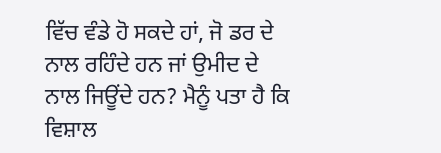ਵਿੱਚ ਵੰਡੇ ਹੋ ਸਕਦੇ ਹਾਂ, ਜੋ ਡਰ ਦੇ ਨਾਲ ਰਹਿੰਦੇ ਹਨ ਜਾਂ ਉਮੀਦ ਦੇ ਨਾਲ ਜਿਊਂਦੇ ਹਨ? ਮੈਨੂੰ ਪਤਾ ਹੈ ਕਿ ਵਿਸ਼ਾਲ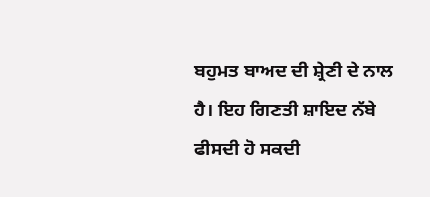ਬਹੁਮਤ ਬਾਅਦ ਦੀ ਸ਼੍ਰੇਣੀ ਦੇ ਨਾਲ ਹੈ। ਇਹ ਗਿਣਤੀ ਸ਼ਾਇਦ ਨੱਬੇ ਫੀਸਦੀ ਹੋ ਸਕਦੀ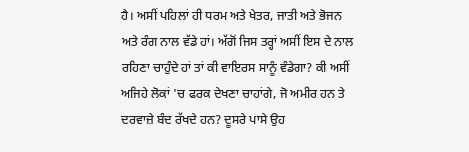ਹੈ। ਅਸੀਂ ਪਹਿਲਾਂ ਹੀ ਧਰਮ ਅਤੇ ਖੇਤਰ, ਜਾਤੀ ਅਤੇ ਭੋਜਨ ਅਤੇ ਰੰਗ ਨਾਲ ਵੱਡੇ ਹਾਂ। ਅੱਗੋਂ ਜਿਸ ਤਰ੍ਹਾਂ ਅਸੀਂ ਇਸ ਦੇ ਨਾਲ ਰਹਿਣਾ ਚਾਹੁੰਦੇ ਹਾਂ ਤਾਂ ਕੀ ਵਾਇਰਸ ਸਾਨੂੰ ਵੰਡੇਗਾ? ਕੀ ਅਸੀਂ ਅਜਿਹੇ ਲੋਕਾਂ 'ਚ ਫਰਕ ਦੇਖਣਾ ਚਾਹਾਂਗੇ, ਜੋ ਅਮੀਰ ਹਨ ਤੇ ਦਰਵਾਜ਼ੇ ਬੰਦ ਰੱਖਦੇ ਹਨ? ਦੂਸਰੇ ਪਾਸੇ ਉਹ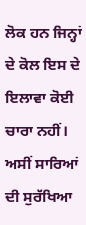ਲੋਕ ਹਨ ਜਿਨ੍ਹਾਂ ਦੇ ਕੋਲ ਇਸ ਦੇ ਇਲਾਵਾ ਕੋਈ ਚਾਰਾ ਨਹੀਂ। ਅਸੀਂ ਸਾਰਿਆਂ ਦੀ ਸੁਰੱਖਿਆ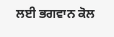ਲਈ ਭਗਵਾਨ ਕੋਲ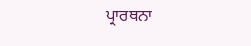ਪ੍ਰਾਰਥਨਾ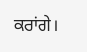ਕਰਾਂਗੇ।